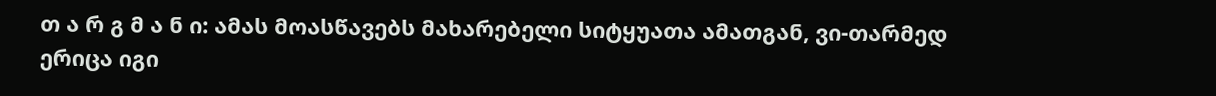თ ა რ გ მ ა ნ ი: ამას მოასწავებს მახარებელი სიტყუათა ამათგან, ვი-თარმედ ერიცა იგი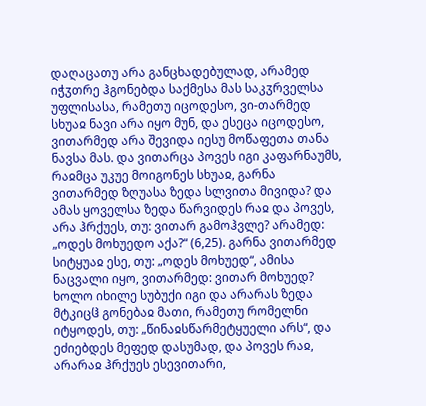დაღაცათუ არა განცხადებულად, არამედ იჭჳთრე ჰგონებდა საქმესა მას საკჳრველსა უფლისასა, რამეთუ იცოდესო, ვი-თარმედ სხუაჲ ნავი არა იყო მუნ, და ესეცა იცოდესო, ვითარმედ არა შევიდა იესუ მოწაფეთა თანა ნავსა მას. და ვითარცა პოვეს იგი კაფარნაუმს, რაჲმცა უკუე მოიგონეს სხუაჲ, გარნა ვითარმედ ზღუასა ზედა სლვითა მივიდა? და ამას ყოველსა ზედა წარვიდეს რაჲ და პოვეს, არა ჰრქუეს, თუ: ვითარ გამოჰვლე? არამედ: „ოდეს მოხუედო აქა?“ (6,25). გარნა ვითარმედ სიტყუაჲ ესე, თუ: „ოდეს მოხუედ“, ამისა ნაცვალი იყო, ვითარმედ: ვითარ მოხუედ? ხოლო იხილე სუბუქი იგი და არარას ზედა მტკიცჱ გონებაჲ მათი, რამეთუ რომელნი იტყოდეს, თუ: „წინაჲსწარმეტყუელი არს“, და ეძიებდეს მეფედ დასუმად, და პოვეს რაჲ, არარაჲ ჰრქუეს ესევითარი,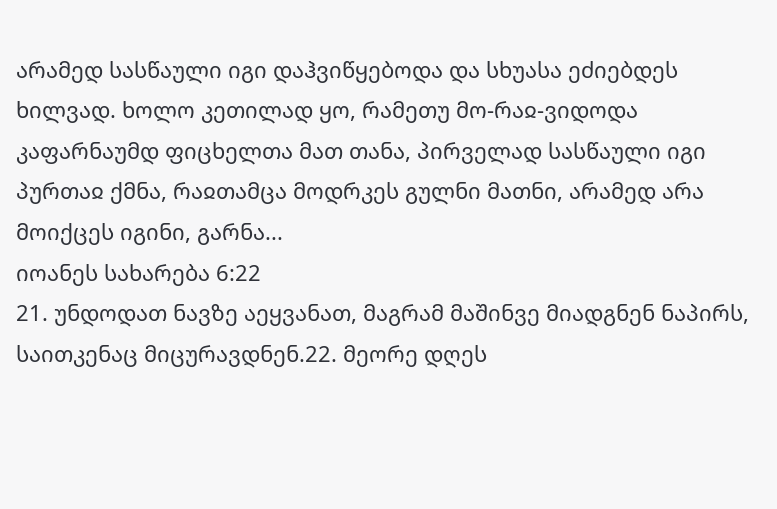არამედ სასწაული იგი დაჰვიწყებოდა და სხუასა ეძიებდეს ხილვად. ხოლო კეთილად ყო, რამეთუ მო-რაჲ-ვიდოდა კაფარნაუმდ ფიცხელთა მათ თანა, პირველად სასწაული იგი პურთაჲ ქმნა, რაჲთამცა მოდრკეს გულნი მათნი, არამედ არა მოიქცეს იგინი, გარნა...
იოანეს სახარება 6:22
21. უნდოდათ ნავზე აეყვანათ, მაგრამ მაშინვე მიადგნენ ნაპირს, საითკენაც მიცურავდნენ.22. მეორე დღეს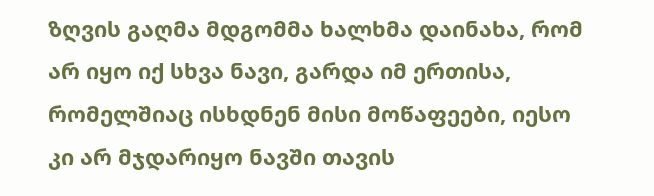ზღვის გაღმა მდგომმა ხალხმა დაინახა, რომ არ იყო იქ სხვა ნავი, გარდა იმ ერთისა, რომელშიაც ისხდნენ მისი მოწაფეები, იესო კი არ მჯდარიყო ნავში თავის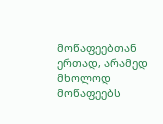მოწაფეებთან ერთად, არამედ მხოლოდ მოწაფეებს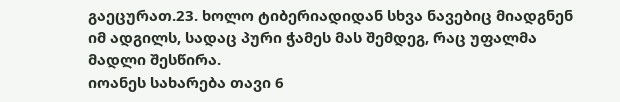გაეცურათ.23. ხოლო ტიბერიადიდან სხვა ნავებიც მიადგნენ იმ ადგილს, სადაც პური ჭამეს მას შემდეგ, რაც უფალმა მადლი შესწირა.
იოანეს სახარება თავი 6